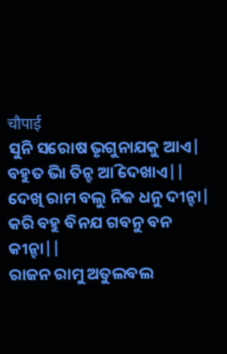चौपाई
ସୁନି ସରୋଷ ଭୃଗୁନାଯକୁ ଆଏ| ବହୁତ ଭାି ତିନ୍ହ ଆି ଦେଖାଏ||
ଦେଖି ରାମ ବଲୁ ନିଜ ଧନୁ ଦୀନ୍ହା| କରି ବହୁ ବିନଯ ଗବନୁ ବନ କୀନ୍ହା||
ରାଜନ ରାମୁ ଅତୁଲବଲ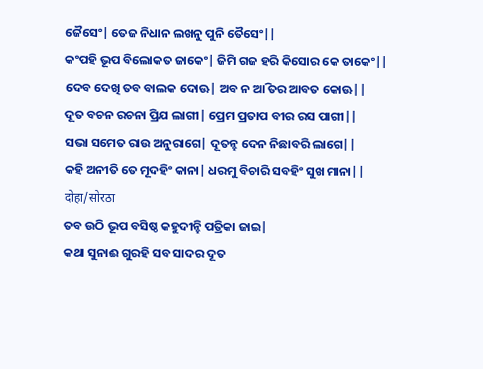ଜୈସେଂ| ତେଜ ନିଧାନ ଲଖନୁ ପୁନି ତୈସେଂ||
କଂପହି ଭୂପ ବିଲୋକତ ଜାକେଂ| ଜିମି ଗଜ ହରି କିସୋର କେ ତାକେଂ||
ଦେବ ଦେଖି ତବ ବାଲକ ଦୋଊ| ଅବ ନ ଆି ତର ଆବତ କୋଊ||
ଦୂତ ବଚନ ରଚନା ପ୍ରିଯ ଲାଗୀ| ପ୍ରେମ ପ୍ରତାପ ବୀର ରସ ପାଗୀ||
ସଭା ସମେତ ରାଉ ଅନୁରାଗେ| ଦୂତନ୍ହ ଦେନ ନିଛାବରି ଲାଗେ||
କହି ଅନୀତି ତେ ମୂଦହିଂ କାନା| ଧରମୁ ବିଚାରି ସବହିଂ ସୁଖ ମାନା||
दोहा/सोरठा
ତବ ଉଠି ଭୂପ ବସିଷ୍ଠ କହୁଦୀନ୍ହି ପତ୍ରିକା ଜାଇ|
କଥା ସୁନାଈ ଗୁରହି ସବ ସାଦର ଦୂତ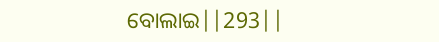ବୋଲାଇ||293||